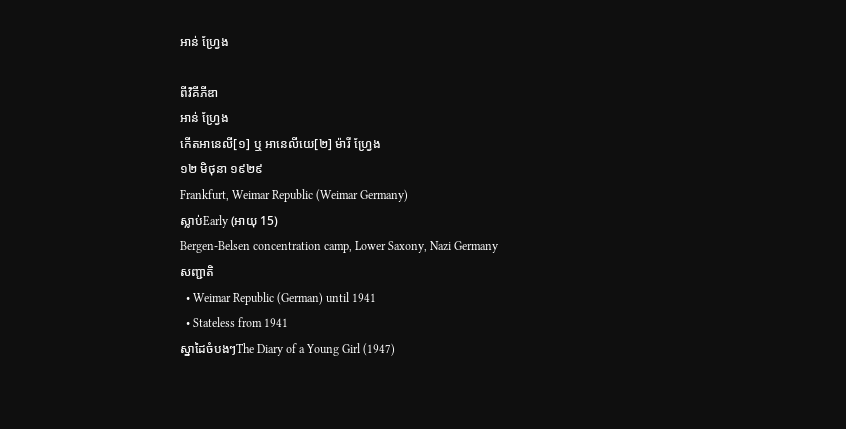អាន់ ហ្វ្រែង

ពីវិគីភីឌា
អាន់ ហ្វ្រែង
កើតអានេលី[១] ឬ អានេលីយេ[២] ម៉ារី ហ្វ្រែង
១២ មិថុនា ១៩២៩
Frankfurt, Weimar Republic (Weimar Germany)
ស្លាប់Early (អាយុ 15)
Bergen-Belsen concentration camp, Lower Saxony, Nazi Germany
សញ្ជាតិ
  • Weimar Republic (German) until 1941
  • Stateless from 1941
ស្នាដៃចំបងៗThe Diary of a Young Girl (1947)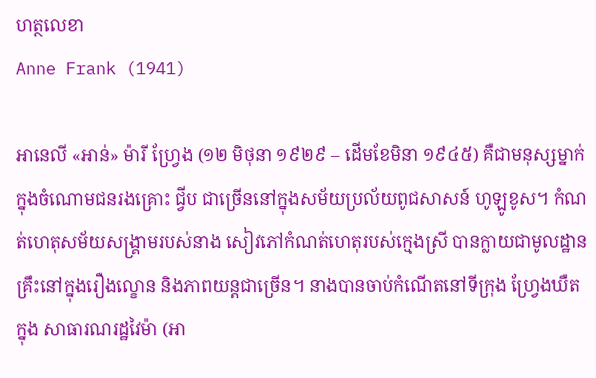ហត្ថលេខា
Anne Frank (1941)

អានេលី «អាន់» ម៉ារី ហ្វ្រែង (១២ មិថុនា ១៩២៩ – ដើមខែមិនា ១៩៤៥) គឺជាមនុស្សម្នាក់ក្នុងចំណោមជនរងគ្រោះ ជ្វីប ជាច្រើននៅក្នុងសម័យប្រល័យពូជសាសន៍ ហូឡូខូស។ កំណត់ហេតុសម័យសង្គ្រាមរបស់នាង សៀវភៅកំណត់ហេតុរបស់ក្មេងស្រី បានក្លាយជាមូលដ្ឋានគ្រឹះនៅក្នុងរឿងល្ខោន និងភាពយន្តជាច្រើន។ នាងបានចាប់កំណើតនៅទីក្រុង ហ្វ្រែងឃឺត ក្នុង សាធារណរដ្ឋវៃម៉ា (អា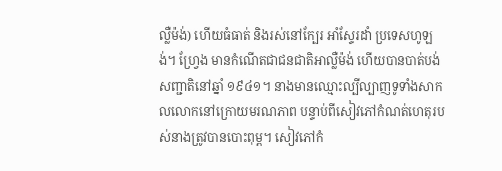ល្លឺម៉ង់) ហើយធំធាត់ និងរស់នៅក្បែរ អាំស្ទែរដាំ ប្រទេសហូឡង់។ ហ្វ្រែង មានកំណើតជាជនជាតិអាល្លឺម៉ង់ ហើយបានបាត់បង់សញ្ជាតិនៅឆ្នាំ ១៩៤១។ នាងមានឈ្មោះល្បីល្បាញទូទាំងសាកលលោកនៅក្រោយមរណភាព បន្ទាប់ពីសៀវភៅកំណត់ហេតុរបស់នាងត្រូវបានបោះពុម្ព។ សៀវភៅកំ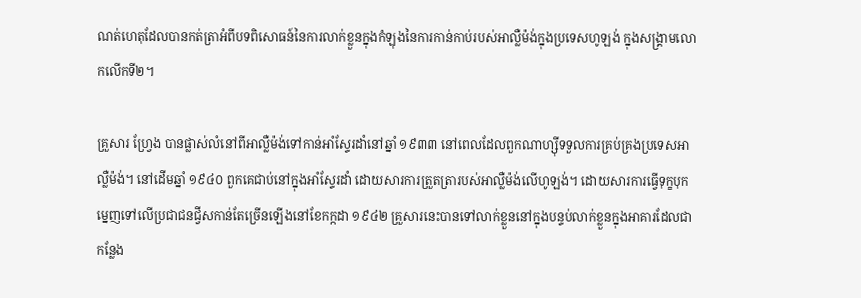ណត់ហេតុដែលបានកត់ត្រាអំពីបទពិសោធន៍នៃការលាក់ខ្លួនក្នុងកំឡុងនៃការកាន់កាប់របស់អាល្លឺម៉ង់ក្នុងប្រទេសហូឡង់ ក្នុងសង្គ្រាមលោកលើកទី២។

គ្រួសារ ហ្វ្រែង បានផ្លាស់លំនៅពីអាល្លឺម៉ង់ទៅកាន់អាំស្ទែរដាំនៅឆ្នាំ ១៩៣៣ នៅពេលដែលពួកណាហ្ស៊ីទទួលការគ្រប់គ្រងប្រទេសអាល្លឺម៉ង់។ នៅដើមឆ្នាំ ១៩៤០ ពួកគេជាប់នៅក្នុងអាំស្ទែរដាំ ដោយសារការត្រួតត្រារបស់អាល្លឺម៉ង់លើហូឡង់។ ដោយសារការធ្វើទុក្ខបុកម្នេញទៅលើប្រជាជនជ្វីសកាន់តែច្រើនឡើងនៅខែកក្កដា ១៩៤២ គ្រួសារនេះបានទៅលាក់ខ្លួននៅក្នុងបន្ទប់លាក់ខ្លួនក្នុងអាគារដែលជាកន្លែង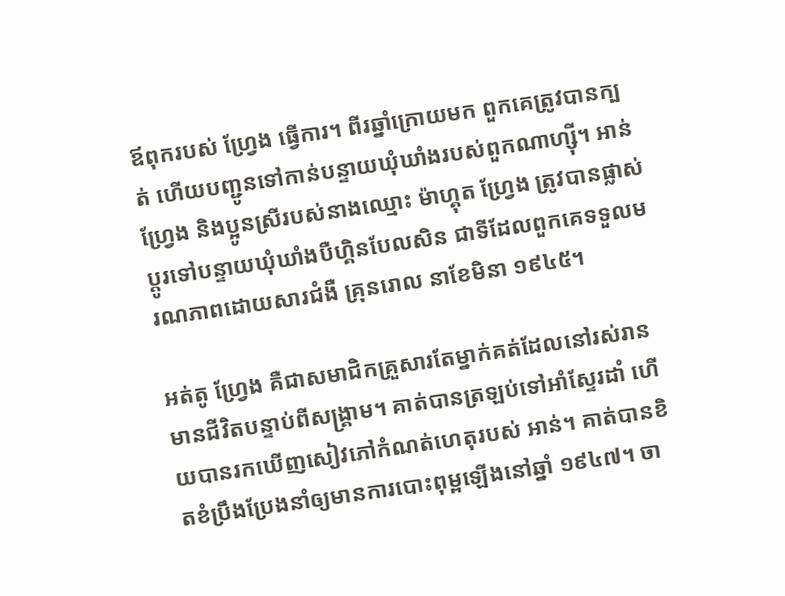ឪពុករបស់ ហ្វ្រែង ធ្វើការ។ ពីរឆ្នាំក្រោយមក ពួកគេត្រូវបានក្បត់ ហើយបញ្ជូនទៅកាន់បន្ទាយឃុំឃាំងរបស់ពួកណាហ្ស៊ី។ អាន់ ហ្វ្រែង និងប្អូនស្រីរបស់នាងឈ្មោះ ម៉ាហ្គុត ហ្វ្រែង ត្រូវបានផ្លាស់ប្ដូរទៅបន្ទាយឃុំឃាំងបឺហ្គិនបែលសិន ជាទីដែលពួកគេទទួលមរណភាពដោយសារជំងឺ គ្រុនរោល នាខែមិនា ១៩៤៥។

អត់តូ ហ្វ្រែង គឺជាសមាជិកគ្រួសារតែម្នាក់គត់ដែលនៅរស់រានមានជីវិតបន្ទាប់ពីសង្គ្រាម។ គាត់បានត្រឡប់ទៅអាំស្ទែរដាំ ហើយបានរកឃើញសៀវភៅកំណត់ហេតុរបស់ អាន់។ គាត់បានខិតខំប្រឹងប្រែងនាំឲ្យមានការបោះពុម្ពឡើងនៅឆ្នាំ ១៩៤៧។ ចា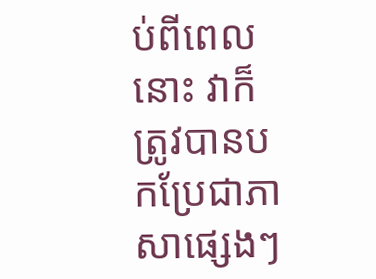ប់ពីពេលនោះ វាក៏ត្រូវបានបកប្រែជាភាសាផ្សេងៗ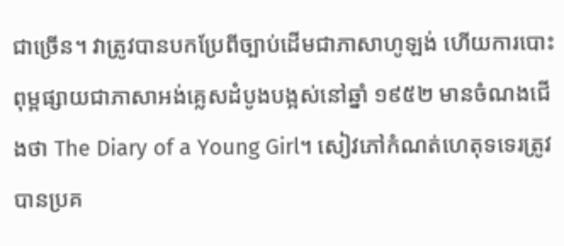ជាច្រើន។ វាត្រូវបានបកប្រែពីច្បាប់ដើមជាភាសាហូឡង់ ហើយការបោះពុម្ពផ្សាយជាភាសាអង់គ្លេសដំបូងបង្អស់នៅឆ្នាំ ១៩៥២ មានចំណងជើងថា The Diary of a Young Girl។ សៀវភៅកំណត់ហេតុទទេរត្រូវបានប្រគ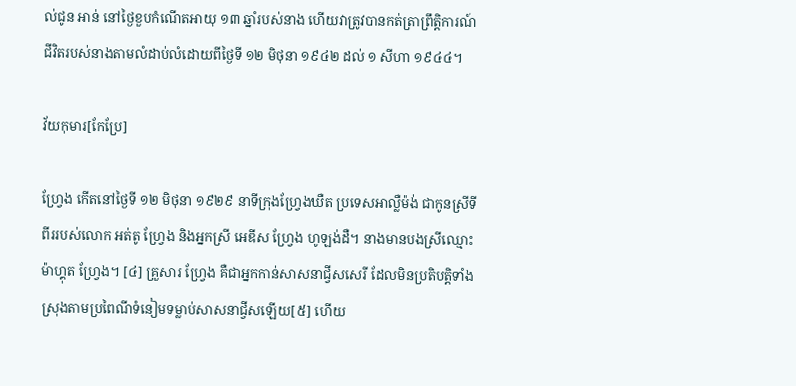ល់ជូន អាន់ នៅថ្ងៃខួបកំណើតអាយុ ១៣ ឆ្នាំរបស់នាង ហើយវាត្រូវបានកត់ត្រាព្រឹត្តិការណ៍ជីវិតរបស់នាងតាមលំដាប់លំដោយពីថ្ងៃទី ១២ មិថុនា ១៩៤២ ដល់ ១ សីហា ១៩៤៤។

វ័យកុមារ[កែប្រែ]

ហ្វ្រែង កើតនៅថ្ងៃទី ១២ មិថុនា ១៩២៩ នាទីក្រុងហ្វ្រែងឃឺត ប្រទេសអាល្លឺម៉ង់ ជាកូនស្រីទីពីររបស់លោក អត់តូ ហ្វ្រែង និងអ្នកស្រី អេឌីស ហ្វ្រែង ហូឡង់ដឺ។ នាងមានបងស្រីឈ្មោះ ម៉ាហ្គុត ហ្វ្រែង។ [៤] គ្រួសារ ហ្វ្រែង គឺជាអ្នកកាន់សាសនាជ្វីសសេរី ដែលមិនប្រតិបត្តិទាំងស្រុងតាមប្រពៃណីទំនៀមទម្លាប់សាសនាជ្វីសឡើយ[៥] ហើយ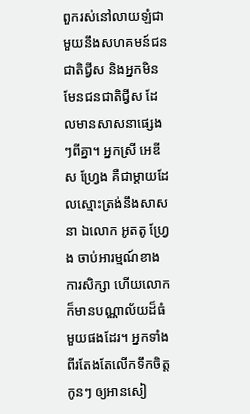ពួករស់នៅលាយឡំជាមួយនឹងសហគមន៍ជនជាតិជ្វីស និងអ្នកមិនមែនជនជាតិជ្វីស ដែលមានសាសនាផ្សេងៗពីគ្នា។ អ្នកស្រី អេឌីស ហ្វ្រែង គឺជាម្ដាយដែលស្មោះត្រង់នឹងសាសនា ឯលោក អូតតូ ហ្វ្រែង ចាប់អារម្មណ៍ខាងការសិក្សា ហើយលោកក៏មានបណ្ណាល័យដ៏ធំមួយផងដែរ។ អ្នកទាំងពីរតែងតែលើកទឹកចិត្តកូនៗ ឲ្យអានសៀ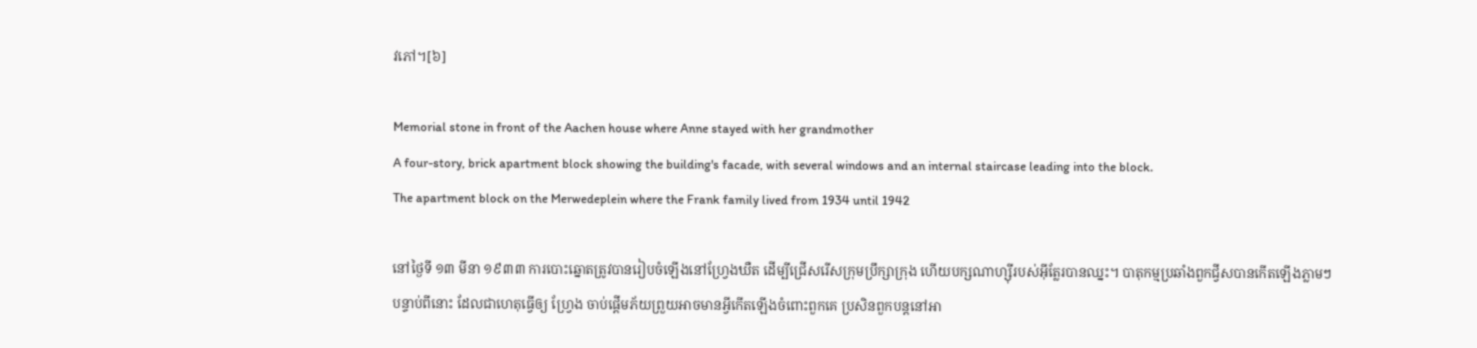វភៅ។[៦]

Memorial stone in front of the Aachen house where Anne stayed with her grandmother
A four-story, brick apartment block showing the building's facade, with several windows and an internal staircase leading into the block.
The apartment block on the Merwedeplein where the Frank family lived from 1934 until 1942

នៅថ្ងៃទី ១៣ មីនា ១៩៣៣ ការបោះឆ្នោតត្រូវបានរៀបចំឡើងនៅហ្វ្រែងឃឺត ដើម្បីជ្រើសរើសក្រុមប្រឹក្សាក្រុង ហើយបក្សណាហ្ស៊ីរបស់អ៊ីត្លែរបានឈ្នះ។ បាតុកម្មប្រឆាំងពួកជ្វីសបានកើតឡើងភ្លាមៗ បន្ទាប់ពីនោះ ដែលជាហេតុធ្វើឲ្យ ហ្វ្រែង ចាប់ផ្ដើមភ័យព្រួយអាចមានអ្វីកើតឡើងចំពោះពួកគេ ប្រសិនពួកបន្តនៅអា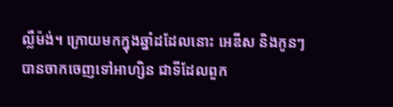ល្លឺម៉ង់។ ក្រោយមកក្នុងឆ្នាំដដែលនោះ អេឌីស និងកូនៗ បានចាកចេញទៅអាហ្សិន ជាទីដែលពួក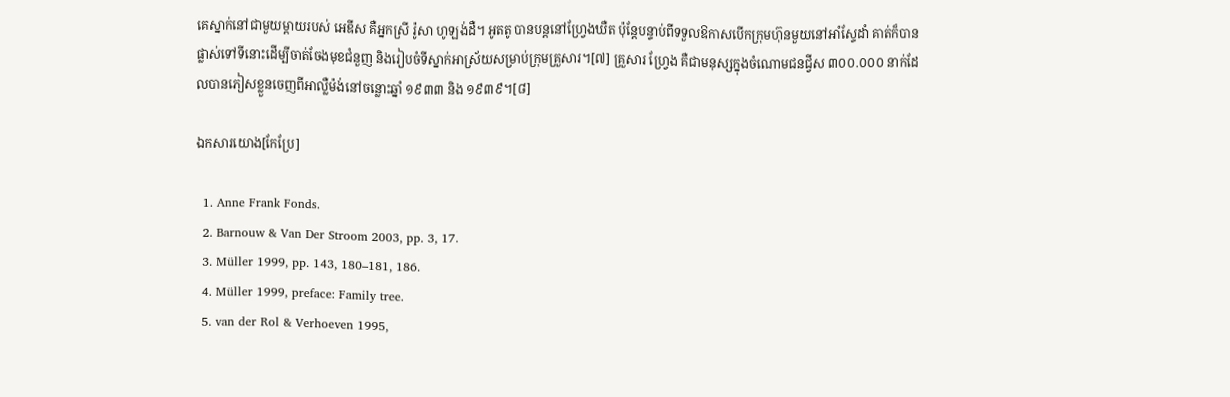គេស្នាក់នៅជាមួយម្ដាយរបស់ អេឌីស គឺអ្នកស្រី រ៉ូសា ហូឡង់ដឺ។ អូតតូ បានបន្តនៅហ្វ្រែងឃឺត ប៉ុន្តែបន្ទាប់ពីទទួលឱកាសបើកក្រុមហ៊ុនមួយនៅអាំស្ទែដាំ គាត់ក៏បានផ្លាស់ទៅទីនោះដើម្បីចាត់ចែងមុខជំនួញ និងរៀបចំទីស្នាក់អាស្រ័យសម្រាប់ក្រុមគ្រួសារ។[៧] គ្រួសារ ហ្វ្រែង គឺជាមនុស្សក្នុងចំណោមជនជ្វីស ៣០០.០០០ នាក់ដែលបានភៀសខ្លួនចេញពីអាល្លឺម៉ង់នៅចន្លោះឆ្នាំ ១៩៣៣ និង ១៩៣៩។[៨]

ឯកសារយោង[កែប្រែ]

  1. Anne Frank Fonds.
  2. Barnouw & Van Der Stroom 2003, pp. 3, 17.
  3. Müller 1999, pp. 143, 180–181, 186.
  4. Müller 1999, preface: Family tree.
  5. van der Rol & Verhoeven 1995,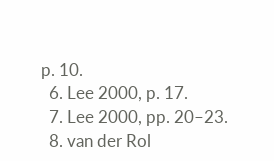p. 10.
  6. Lee 2000, p. 17.
  7. Lee 2000, pp. 20–23.
  8. van der Rol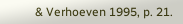& Verhoeven 1995, p. 21.